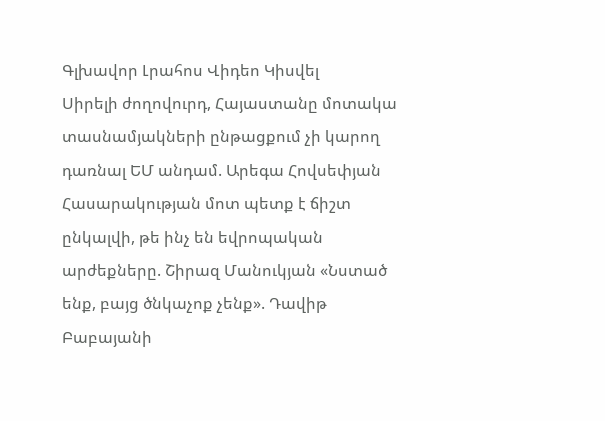Գլխավոր Լրահոս Վիդեո Կիսվել
Սիրելի ժողովուրդ, Հայաստանը մոտակա տասնամյակների ընթացքում չի կարող դառնալ ԵՄ անդամ. Արեգա Հովսեփյան Հասարակության մոտ պետք է ճիշտ ընկալվի, թե ինչ են եվրոպական արժեքները. Շիրազ Մանուկյան «Նստած ենք, բայց ծնկաչոք չենք». Դավիթ Բաբայանի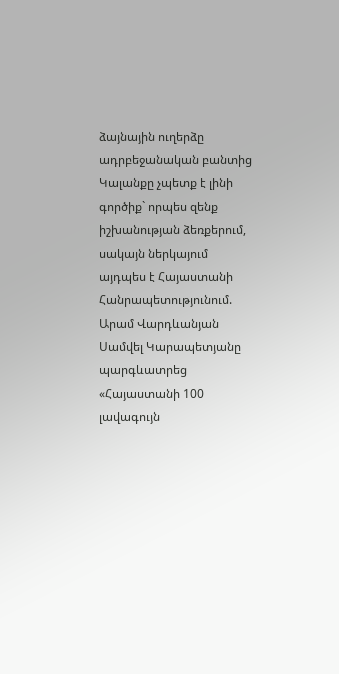ձայնային ուղերձը ադրբեջանական բանտից Կալանքը չպետք է լինի գործիք` որպես զենք իշխանության ձեռքերում, սակայն ներկայում այդպես է Հայաստանի Հանրապետությունում. Արամ Վարդևանյան Սամվել Կարապետյանը պարգևատրեց «Հայաստանի 100 լավագույն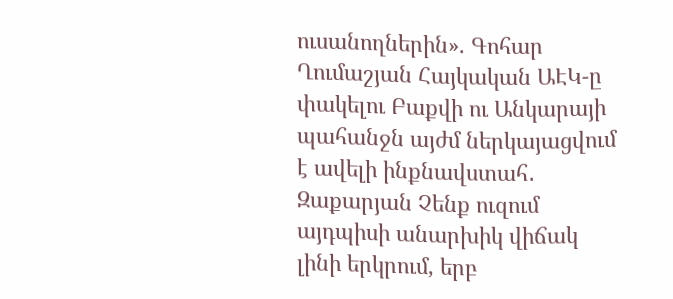ուսանողներին». Գոհար Ղումաշյան Հայկական ԱԷԿ-ը փակելու Բաքվի ու Անկարայի պահանջն այժմ ներկայացվում է ավելի ինքնավստահ․ Զաքարյան Չենք ուզում այդպիսի անարխիկ վիճակ լինի երկրում, երբ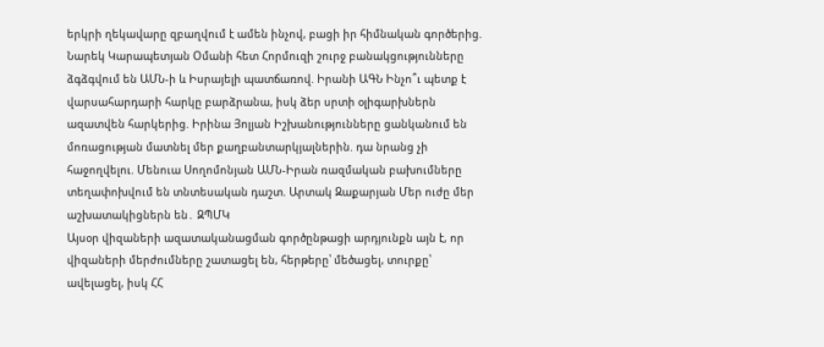երկրի ղեկավարը զբաղվում է ամեն ինչով, բացի իր հիմնական գործերից. Նարեկ Կարապետյան Օմանի հետ Հորմուզի շուրջ բանակցությունները ձգձգվում են ԱՄՆ-ի և Իսրայելի պատճառով. Իրանի ԱԳՆ Ինչո՞ւ պետք է վարսահարդարի հարկը բարձրանա, իսկ ձեր սրտի օլիգարխներն ազատվեն հարկերից. Իրինա Յոլյան Իշխանությունները ցանկանում են մոռացության մատնել մեր քաղբանտարկյալներին. դա նրանց չի հաջողվելու. Մենուա Սողոմոնյան ԱՄՆ-Իրան ռազմական բախումները տեղափոխվում են տնտեսական դաշտ. Արտակ Զաքարյան Մեր ուժը մեր աշխատակիցներն են․ ԶՊՄԿ
Այսօր վիզաների ազատականացման գործընթացի արդյունքն այն է, որ վիզաների մերժումները շատացել են, հերթերը՝ մեծացել, տուրքը՝ ավելացել, իսկ ՀՀ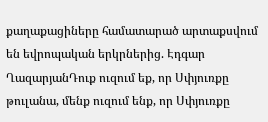քաղաքացիները համատարած արտաքսվում են եվրոպական երկրներից. Էդգար ՂազարյանԴուք ուզում եք, որ Սփյուռքը թուլանա, մենք ուզում ենք, որ Սփյուռքը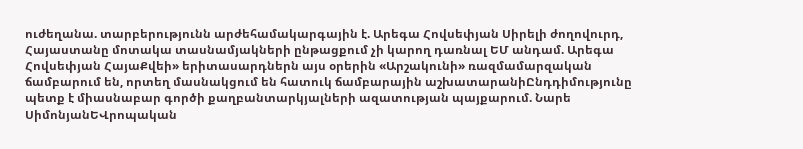ուժեղանա. տարբերությունն արժեհամակարգային է. Արեգա Հովսեփյան Սիրելի ժողովուրդ, Հայաստանը մոտակա տասնամյակների ընթացքում չի կարող դառնալ ԵՄ անդամ. Արեգա Հովսեփյան ՀայաՔվեի» երիտասարդներն այս օրերին «Արշակունի» ռազմամարզական ճամբարում են, որտեղ մասնակցում են հատուկ ճամբարային աշխատարանիԸնդդիմությունը պետք է միասնաբար գործի քաղբանտարկյալների ազատության պայքարում. Նարե ՍիմոնյանԵՎրոպական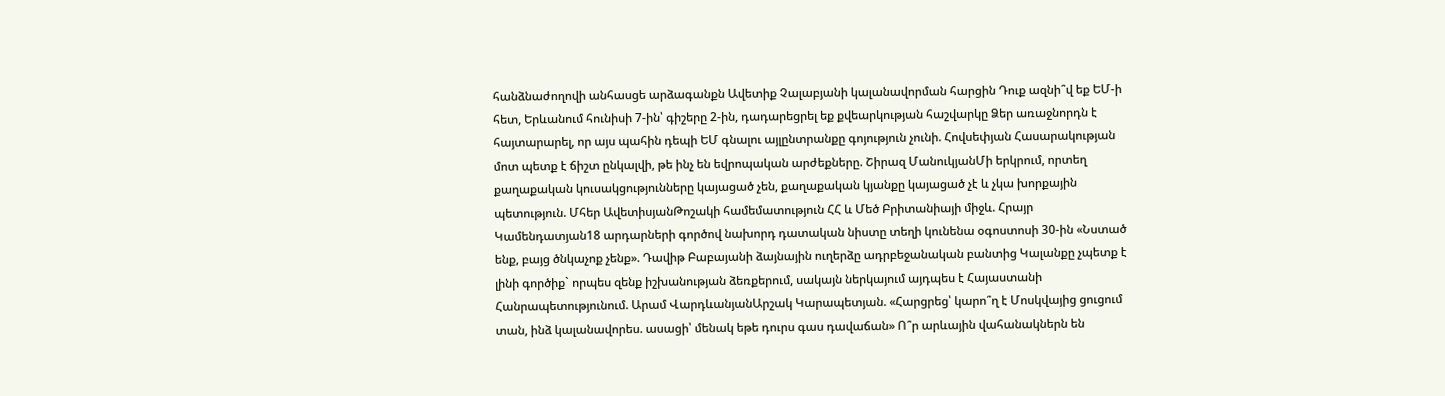հանձնաժողովի անհասցե արձագանքն Ավետիք Չալաբյանի կալանավորման հարցին Դուք ազնի՞վ եք ԵՄ-ի հետ, Երևանում հունիսի 7-ին՝ գիշերը 2-ին, դադարեցրել եք քվեարկության հաշվարկը Ձեր առաջնորդն է հայտարարել, որ այս պահին դեպի ԵՄ գնալու այլընտրանքը գոյություն չունի. Հովսեփյան Հասարակության մոտ պետք է ճիշտ ընկալվի, թե ինչ են եվրոպական արժեքները. Շիրազ ՄանուկյանՄի երկրում, որտեղ քաղաքական կուսակցությունները կայացած չեն, քաղաքական կյանքը կայացած չէ և չկա խորքային պետություն. Մհեր ԱվետիսյանԹոշակի համեմատություն ՀՀ և Մեծ Բրիտանիայի միջև. Հրայր Կամենդատյան18 արդարների գործով նախորդ դատական նիստը տեղի կունենա օգոստոսի 30-ին «Նստած ենք, բայց ծնկաչոք չենք». Դավիթ Բաբայանի ձայնային ուղերձը ադրբեջանական բանտից Կալանքը չպետք է լինի գործիք` որպես զենք իշխանության ձեռքերում, սակայն ներկայում այդպես է Հայաստանի Հանրապետությունում. Արամ ՎարդևանյանԱրշակ Կարապետյան. «Հարցրեց՝ կարո՞ղ է Մոսկվայից ցուցում տան, ինձ կալանավորես. ասացի՝ մենակ եթե դուրս գաս դավաճան» Ո՞ր արևային վահանակներն են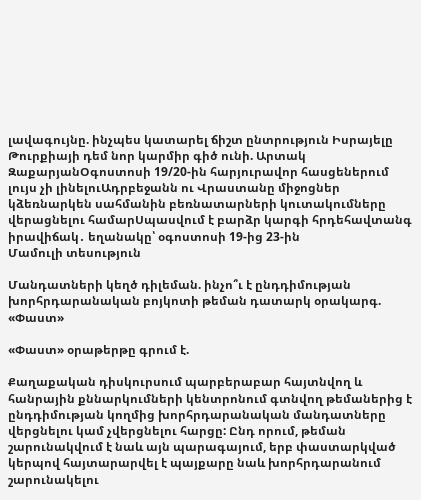լավագույնը. ինչպես կատարել ճիշտ ընտրություն Իսրայելը Թուրքիայի դեմ նոր կարմիր գիծ ունի. Արտակ ԶաքարյանՕգոստոսի 19/20-ին հարյուրավոր հասցեներում լույս չի լինելուԱդրբեջանն ու Վրաստանը միջոցներ կձեռնարկեն սահմանին բեռնատարների կուտակումները վերացնելու համարՍպասվում է բարձր կարգի հրդեհավտանգ իրավիճակ․ եղանակը՝ օգոստոսի 19-ից 23-ին
Մամուլի տեսություն

Մանդատների կեղծ դիլեման. ինչո՞ւ է ընդդիմության խորհրդարանական բոյկոտի թեման դատարկ օրակարգ. «Փաստ»

«Փաստ» օրաթերթը գրում է.

Քաղաքական դիսկուրսում պարբերաբար հայտնվող և հանրային քննարկումների կենտրոնում գտնվող թեմաներից է ընդդիմության կողմից խորհրդարանական մանդատները վերցնելու կամ չվերցնելու հարցը: Ընդ որում, թեման շարունակվում է նաև այն պարագայում, երբ փաստարկված կերպով հայտարարվել է պայքարը նաև խորհրդարանում շարունակելու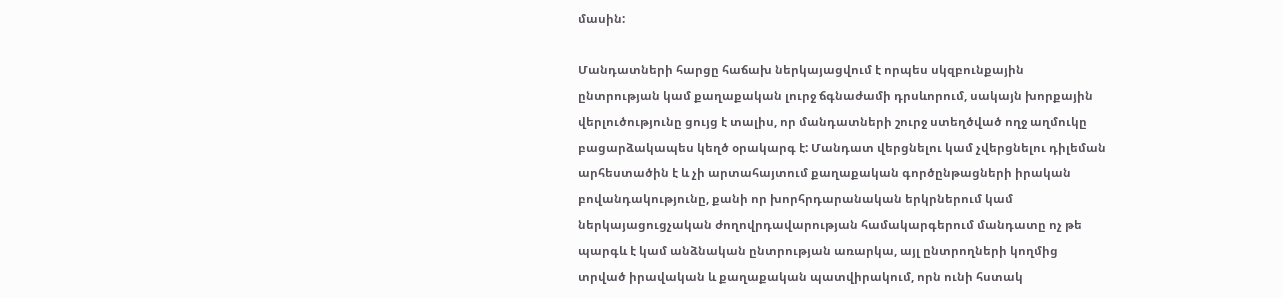մասին:

Մանդատների հարցը հաճախ ներկայացվում է որպես սկզբունքային ընտրության կամ քաղաքական լուրջ ճգնաժամի դրսևորում, սակայն խորքային վերլուծությունը ցույց է տալիս, որ մանդատների շուրջ ստեղծված ողջ աղմուկը բացարձակապես կեղծ օրակարգ է: Մանդատ վերցնելու կամ չվերցնելու դիլեման արհեստածին է և չի արտահայտում քաղաքական գործընթացների իրական բովանդակությունը, քանի որ խորհրդարանական երկրներում կամ ներկայացուցչական ժողովրդավարության համակարգերում մանդատը ոչ թե պարգև է կամ անձնական ընտրության առարկա, այլ ընտրողների կողմից տրված իրավական և քաղաքական պատվիրակում, որն ունի հստակ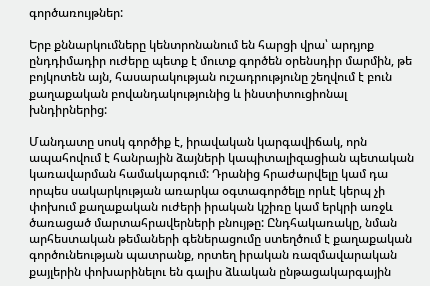գործառույթներ:

Երբ քննարկումները կենտրոնանում են հարցի վրա՝ արդյոք ընդդիմադիր ուժերը պետք է մուտք գործեն օրենսդիր մարմին, թե բոյկոտեն այն, հասարակության ուշադրությունը շեղվում է բուն քաղաքական բովանդակությունից և ինստիտուցիոնալ խնդիրներից:

Մանդատը սոսկ գործիք է, իրավական կարգավիճակ, որն ապահովում է հանրային ձայների կապիտալիզացիան պետական կառավարման համակարգում: Դրանից հրաժարվելը կամ դա որպես սակարկության առարկա օգտագործելը որևէ կերպ չի փոխում քաղաքական ուժերի իրական կշիռը կամ երկրի առջև ծառացած մարտահրավերների բնույթը: Ընդհակառակը, նման արհեստական թեմաների գեներացումը ստեղծում է քաղաքական գործունեության պատրանք, որտեղ իրական ռազմավարական քայլերին փոխարինելու են գալիս ձևական ընթացակարգային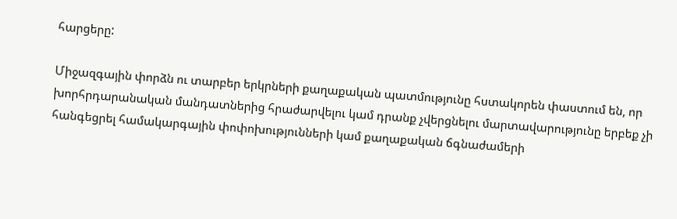հարցերը:

Միջազգային փորձն ու տարբեր երկրների քաղաքական պատմությունը հստակորեն փաստում են, որ խորհրդարանական մանդատներից հրաժարվելու կամ դրանք չվերցնելու մարտավարությունը երբեք չի հանգեցրել համակարգային փոփոխությունների կամ քաղաքական ճգնաժամերի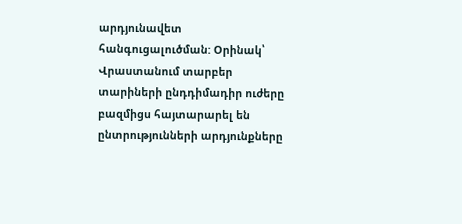արդյունավետ հանգուցալուծման: Օրինակ՝ Վրաստանում տարբեր տարիների ընդդիմադիր ուժերը բազմիցս հայտարարել են ընտրությունների արդյունքները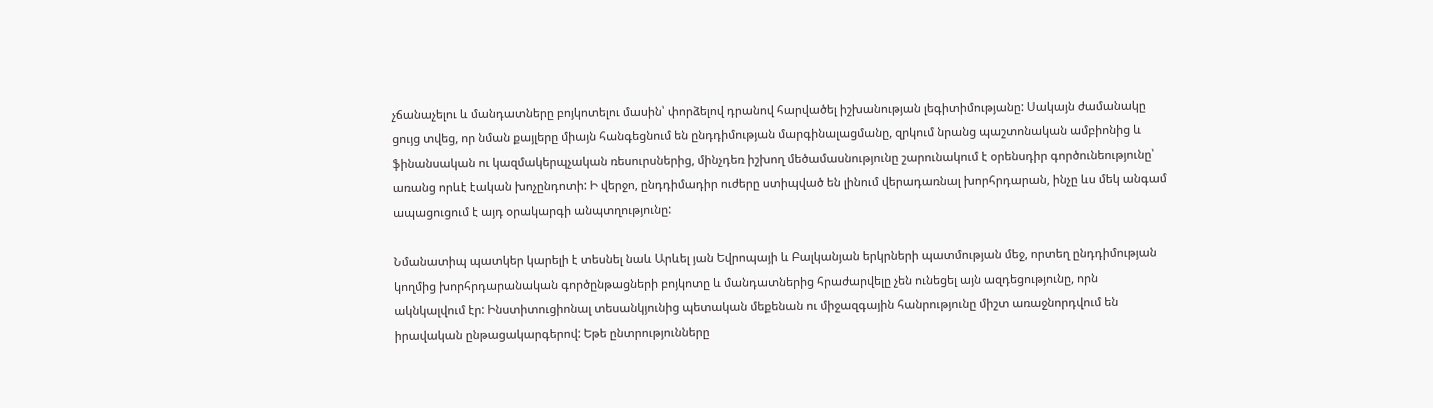չճանաչելու և մանդատները բոյկոտելու մասին՝ փորձելով դրանով հարվածել իշխանության լեգիտիմությանը: Սակայն ժամանակը ցույց տվեց, որ նման քայլերը միայն հանգեցնում են ընդդիմության մարգինալացմանը, զրկում նրանց պաշտոնական ամբիոնից և ֆինանսական ու կազմակերպչական ռեսուրսներից, մինչդեռ իշխող մեծամասնությունը շարունակում է օրենսդիր գործունեությունը՝ առանց որևէ էական խոչընդոտի: Ի վերջո, ընդդիմադիր ուժերը ստիպված են լինում վերադառնալ խորհրդարան, ինչը ևս մեկ անգամ ապացուցում է այդ օրակարգի անպտղությունը:

Նմանատիպ պատկեր կարելի է տեսնել նաև Արևել յան Եվրոպայի և Բալկանյան երկրների պատմության մեջ, որտեղ ընդդիմության կողմից խորհրդարանական գործընթացների բոյկոտը և մանդատներից հրաժարվելը չեն ունեցել այն ազդեցությունը, որն ակնկալվում էր: Ինստիտուցիոնալ տեսանկյունից պետական մեքենան ու միջազգային հանրությունը միշտ առաջնորդվում են իրավական ընթացակարգերով: Եթե ընտրությունները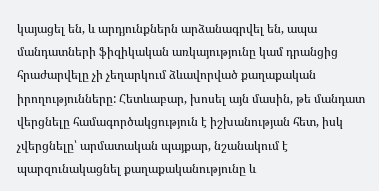կայացել են, և արդյունքներն արձանագրվել են, ապա մանդատների ֆիզիկական առկայությունը կամ դրանցից հրաժարվելը չի չեղարկում ձևավորված քաղաքական իրողությունները: Հետևաբար, խոսել այն մասին, թե մանդատ վերցնելը համագործակցություն է իշխանության հետ, իսկ չվերցնելը՝ արմատական պայքար, նշանակում է պարզունակացնել քաղաքականությունը և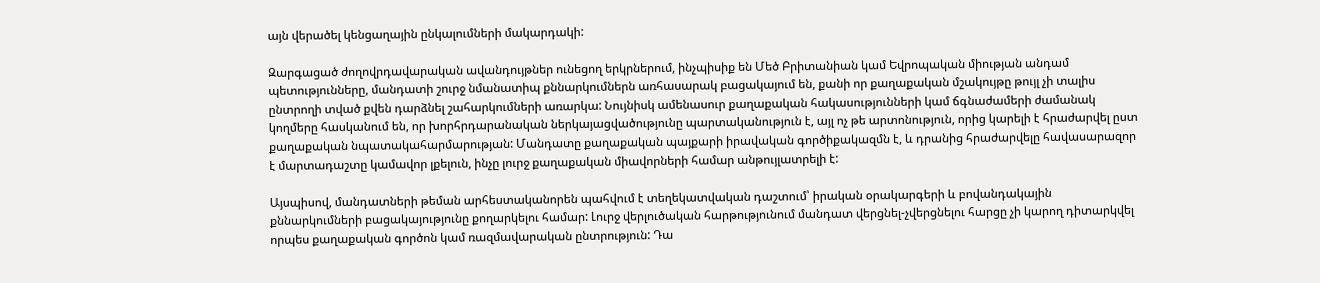այն վերածել կենցաղային ընկալումների մակարդակի:

Զարգացած ժողովրդավարական ավանդույթներ ունեցող երկրներում, ինչպիսիք են Մեծ Բրիտանիան կամ Եվրոպական միության անդամ պետությունները, մանդատի շուրջ նմանատիպ քննարկումներն առհասարակ բացակայում են, քանի որ քաղաքական մշակույթը թույլ չի տալիս ընտրողի տված քվեն դարձնել շահարկումների առարկա: Նույնիսկ ամենասուր քաղաքական հակասությունների կամ ճգնաժամերի ժամանակ կողմերը հասկանում են, որ խորհրդարանական ներկայացվածությունը պարտականություն է, այլ ոչ թե արտոնություն, որից կարելի է հրաժարվել ըստ քաղաքական նպատակահարմարության: Մանդատը քաղաքական պայքարի իրավական գործիքակազմն է, և դրանից հրաժարվելը հավասարազոր է մարտադաշտը կամավոր լքելուն, ինչը լուրջ քաղաքական միավորների համար անթույլատրելի է:

Այսպիսով, մանդատների թեման արհեստականորեն պահվում է տեղեկատվական դաշտում՝ իրական օրակարգերի և բովանդակային քննարկումների բացակայությունը քողարկելու համար: Լուրջ վերլուծական հարթությունում մանդատ վերցնել-չվերցնելու հարցը չի կարող դիտարկվել որպես քաղաքական գործոն կամ ռազմավարական ընտրություն: Դա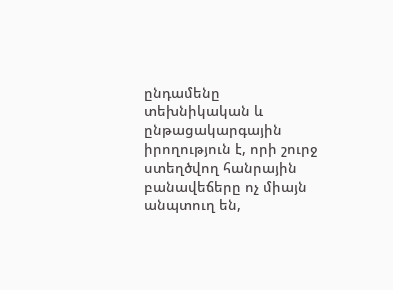ընդամենը տեխնիկական և ընթացակարգային իրողություն է, որի շուրջ ստեղծվող հանրային բանավեճերը ոչ միայն անպտուղ են,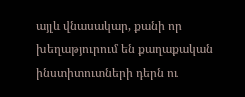այլև վնասակար, քանի որ խեղաթյուրում են քաղաքական ինստիտուտների դերն ու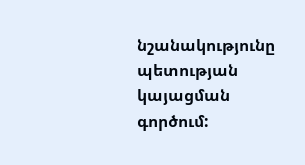նշանակությունը պետության կայացման գործում: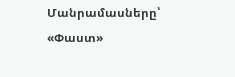Մանրամասները՝ «Փաստ»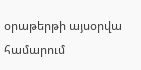օրաթերթի այսօրվա համարում